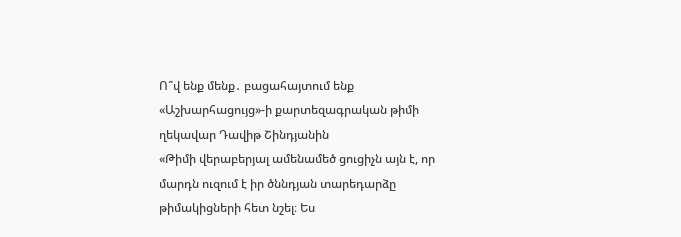Ո՞վ ենք մենք․ բացահայտում ենք «Աշխարհացույց»-ի քարտեզագրական թիմի ղեկավար Դավիթ Շինդյանին
«Թիմի վերաբերյալ ամենամեծ ցուցիչն այն է, որ մարդն ուզում է իր ծննդյան տարեդարձը թիմակիցների հետ նշել։ Ես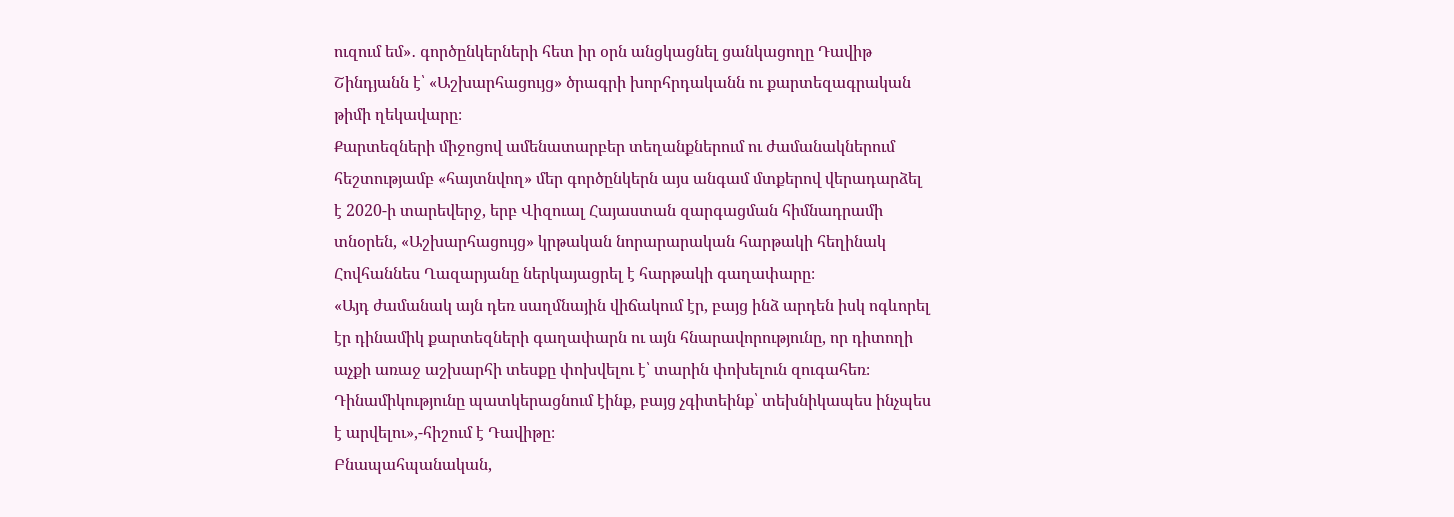ուզում եմ»․ գործընկերների հետ իր օրն անցկացնել ցանկացողը Դավիթ Շինդյանն է՝ «Աշխարհացույց» ծրագրի խորհրդականն ու քարտեզագրական թիմի ղեկավարը։
Քարտեզների միջոցով ամենատարբեր տեղանքներում ու ժամանակներում հեշտությամբ «հայտնվող» մեր գործընկերն այս անգամ մտքերով վերադարձել է 2020-ի տարեվերջ, երբ Վիզուալ Հայաստան զարգացման հիմնադրամի տնօրեն, «Աշխարհացույց» կրթական նորարարական հարթակի հեղինակ Հովհաննես Ղազարյանը ներկայացրել է հարթակի գաղափարը։
«Այդ ժամանակ այն դեռ սաղմնային վիճակում էր, բայց ինձ արդեն իսկ ոգևորել էր դինամիկ քարտեզների գաղափարն ու այն հնարավորությունը, որ դիտողի աչքի առաջ աշխարհի տեսքը փոխվելու է՝ տարին փոխելուն զուգահեռ։ Դինամիկությունը պատկերացնում էինք, բայց չգիտեինք՝ տեխնիկապես ինչպես է արվելու»,-հիշում է Դավիթը։
Բնապահպանական,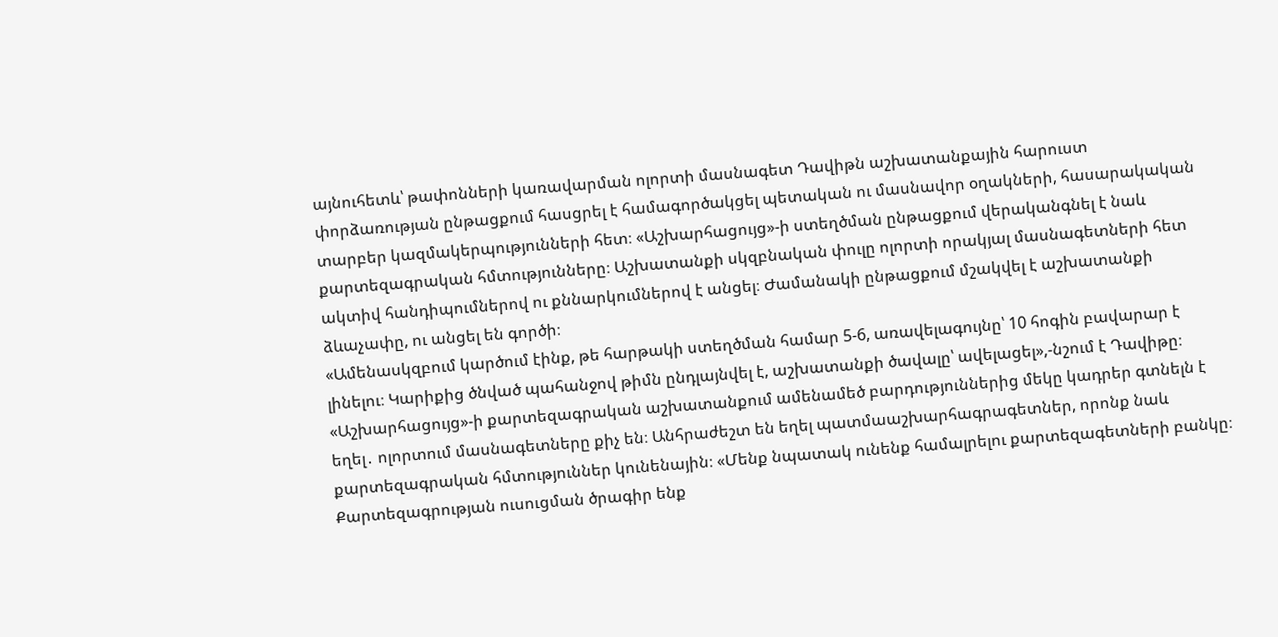այնուհետև՝ թափոնների կառավարման ոլորտի մասնագետ Դավիթն աշխատանքային հարուստ փորձառության ընթացքում հասցրել է համագործակցել պետական ու մասնավոր օղակների, հասարակական տարբեր կազմակերպությունների հետ։ «Աշխարհացույց»-ի ստեղծման ընթացքում վերականգնել է նաև քարտեզագրական հմտությունները։ Աշխատանքի սկզբնական փուլը ոլորտի որակյալ մասնագետների հետ ակտիվ հանդիպումներով ու քննարկումներով է անցել։ Ժամանակի ընթացքում մշակվել է աշխատանքի ձևաչափը, ու անցել են գործի։
«Ամենասկզբում կարծում էինք, թե հարթակի ստեղծման համար 5-6, առավելագույնը՝ 10 հոգին բավարար է լինելու։ Կարիքից ծնված պահանջով թիմն ընդլայնվել է, աշխատանքի ծավալը՝ ավելացել»,-նշում է Դավիթը։
«Աշխարհացույց»-ի քարտեզագրական աշխատանքում ամենամեծ բարդություններից մեկը կադրեր գտնելն է եղել․ ոլորտում մասնագետները քիչ են։ Անհրաժեշտ են եղել պատմաաշխարհագրագետներ, որոնք նաև քարտեզագրական հմտություններ կունենային։ «Մենք նպատակ ունենք համալրելու քարտեզագետների բանկը։ Քարտեզագրության ուսուցման ծրագիր ենք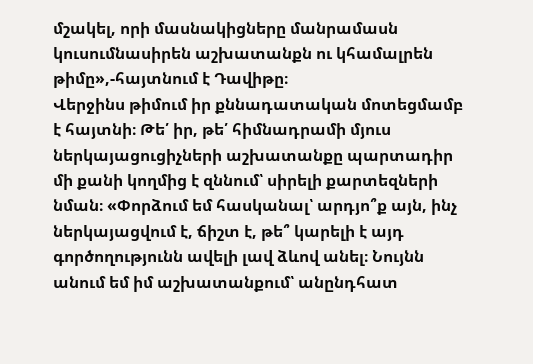մշակել, որի մասնակիցները մանրամասն կուսումնասիրեն աշխատանքն ու կհամալրեն թիմը»,-հայտնում է Դավիթը։
Վերջինս թիմում իր քննադատական մոտեցմամբ է հայտնի։ Թե՛ իր, թե՛ հիմնադրամի մյուս ներկայացուցիչների աշխատանքը պարտադիր մի քանի կողմից է զննում՝ սիրելի քարտեզների նման։ «Փորձում եմ հասկանալ՝ արդյո՞ք այն, ինչ ներկայացվում է, ճիշտ է, թե՞ կարելի է այդ գործողությունն ավելի լավ ձևով անել։ Նույնն անում եմ իմ աշխատանքում՝ անընդհատ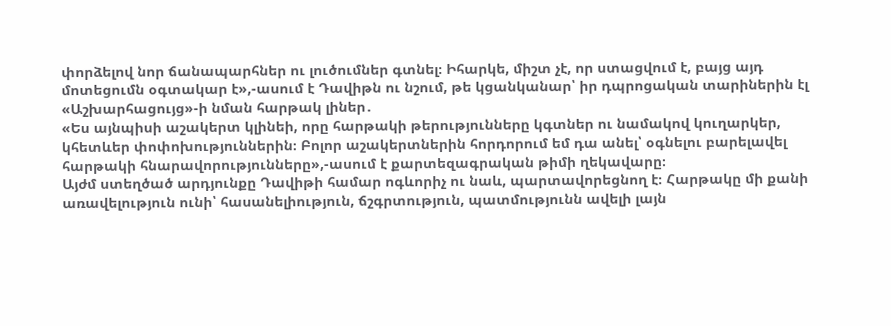փորձելով նոր ճանապարհներ ու լուծումներ գտնել։ Իհարկե, միշտ չէ, որ ստացվում է, բայց այդ մոտեցումն օգտակար է»,-ասում է Դավիթն ու նշում, թե կցանկանար՝ իր դպրոցական տարիներին էլ «Աշխարհացույց»-ի նման հարթակ լիներ․
«Ես այնպիսի աշակերտ կլինեի, որը հարթակի թերությունները կգտներ ու նամակով կուղարկեր, կհետևեր փոփոխություններին։ Բոլոր աշակերտներին հորդորում եմ դա անել՝ օգնելու բարելավել հարթակի հնարավորությունները»,-ասում է քարտեզագրական թիմի ղեկավարը։
Այժմ ստեղծած արդյունքը Դավիթի համար ոգևորիչ ու նաև, պարտավորեցնող է։ Հարթակը մի քանի առավելություն ունի՝ հասանելիություն, ճշգրտություն, պատմությունն ավելի լայն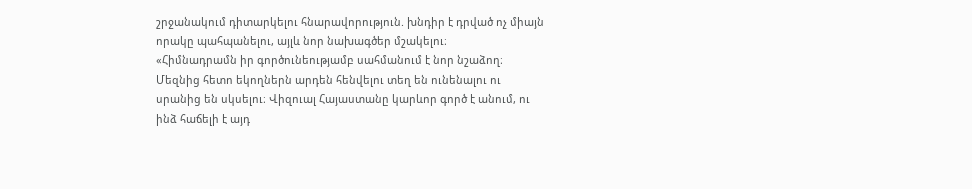շրջանակում դիտարկելու հնարավորություն. խնդիր է դրված ոչ միայն որակը պահպանելու, այլև նոր նախագծեր մշակելու։
«Հիմնադրամն իր գործունեությամբ սահմանում է նոր նշաձող։ Մեզնից հետո եկողներն արդեն հենվելու տեղ են ունենալու ու սրանից են սկսելու։ Վիզուալ Հայաստանը կարևոր գործ է անում, ու ինձ հաճելի է այդ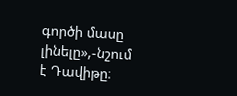գործի մասը լինելը»,-նշում է Դավիթը։